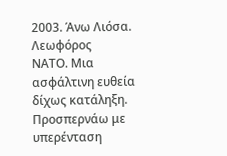2003. Άνω Λιόσα. Λεωφόρος
ΝΑΤΟ. Μια ασφάλτινη ευθεία δίχως κατάληξη. Προσπερνάω με υπερένταση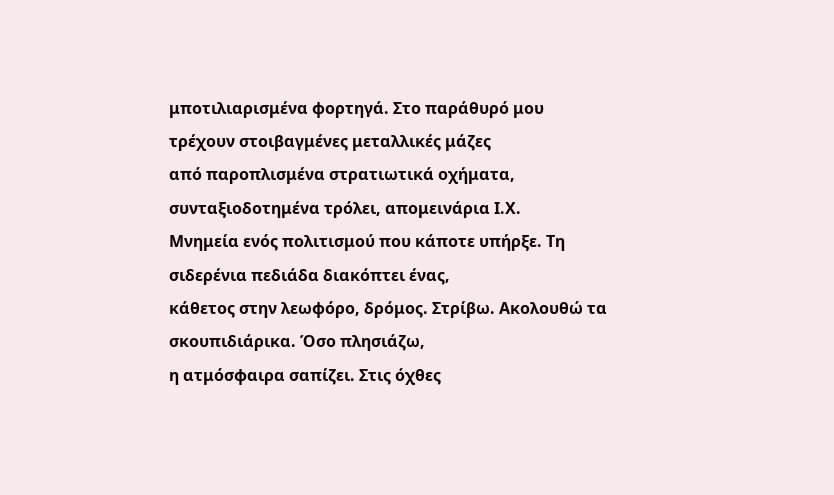μποτιλιαρισμένα φορτηγά. Στο παράθυρό μου τρέχουν στοιβαγμένες μεταλλικές μάζες
από παροπλισμένα στρατιωτικά οχήματα, συνταξιοδοτημένα τρόλει, απομεινάρια Ι.Χ.
Μνημεία ενός πολιτισμού που κάποτε υπήρξε. Τη σιδερένια πεδιάδα διακόπτει ένας,
κάθετος στην λεωφόρο, δρόμος. Στρίβω. Ακολουθώ τα σκουπιδιάρικα. Όσο πλησιάζω,
η ατμόσφαιρα σαπίζει. Στις όχθες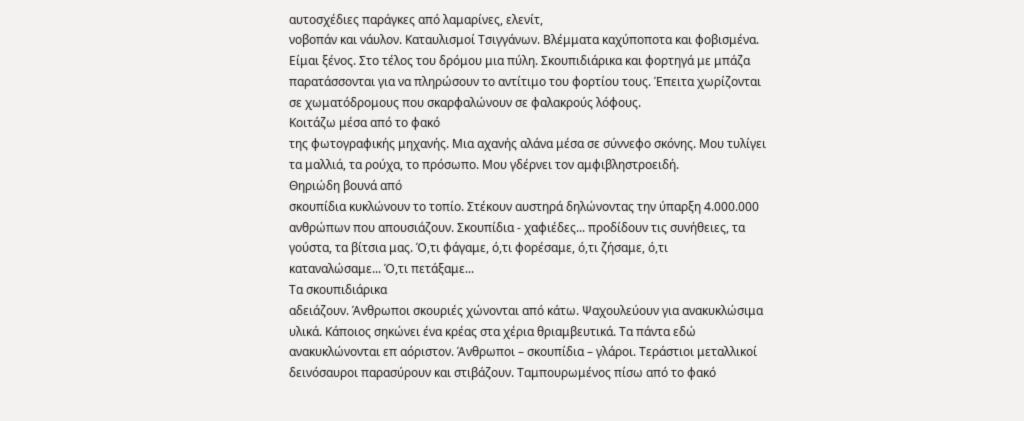αυτοσχέδιες παράγκες από λαμαρίνες, ελενίτ,
νοβοπάν και νάυλον. Καταυλισμοί Τσιγγάνων. Βλέμματα καχύποποτα και φοβισμένα.
Είμαι ξένος. Στο τέλος του δρόμου μια πύλη. Σκουπιδιάρικα και φορτηγά με μπάζα
παρατάσσονται για να πληρώσουν το αντίτιμο του φορτίου τους. Έπειτα χωρίζονται
σε χωματόδρομους που σκαρφαλώνουν σε φαλακρούς λόφους.
Κοιτάζω μέσα από το φακό
της φωτογραφικής μηχανής. Μια αχανής αλάνα μέσα σε σύννεφο σκόνης. Μου τυλίγει
τα μαλλιά, τα ρούχα, το πρόσωπο. Μου γδέρνει τον αμφιβληστροειδή.
Θηριώδη βουνά από
σκουπίδια κυκλώνουν το τοπίο. Στέκουν αυστηρά δηλώνοντας την ύπαρξη 4.000.000
ανθρώπων που απουσιάζουν. Σκουπίδια - χαφιέδες... προδίδουν τις συνήθειες, τα
γούστα, τα βίτσια μας. Ό,τι φάγαμε, ό,τι φορέσαμε, ό,τι ζήσαμε, ό,τι
καταναλώσαμε... Ό,τι πετάξαμε...
Τα σκουπιδιάρικα
αδειάζουν. Άνθρωποι σκουριές χώνονται από κάτω. Ψαχουλεύουν για ανακυκλώσιμα
υλικά. Κάποιος σηκώνει ένα κρέας στα χέρια θριαμβευτικά. Τα πάντα εδώ
ανακυκλώνονται επ αόριστον. Άνθρωποι – σκουπίδια – γλάροι. Τεράστιοι μεταλλικοί
δεινόσαυροι παρασύρουν και στιβάζουν. Ταμπουρωμένος πίσω από το φακό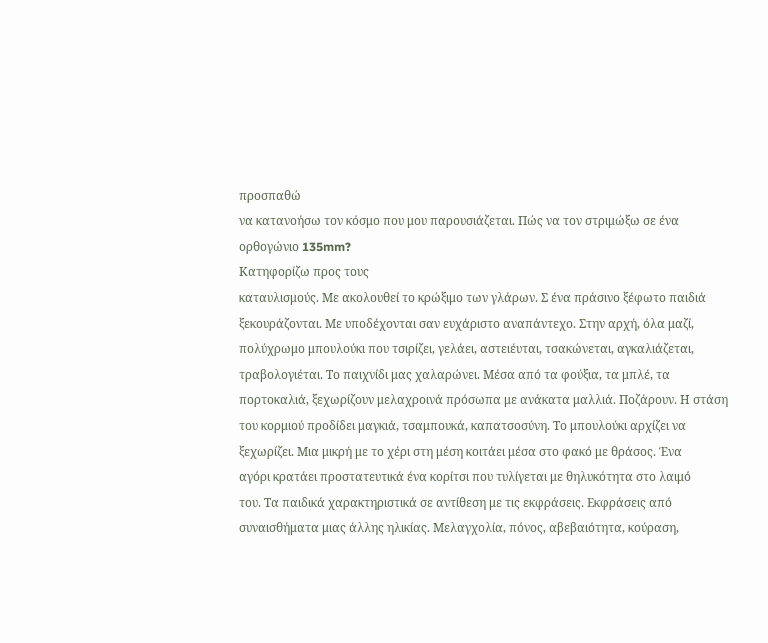προσπαθώ
να κατανοήσω τον κόσμο που μου παρουσιάζεται. Πώς να τον στριμώξω σε ένα
ορθογώνιο 135mm?
Κατηφορίζω προς τους
καταυλισμούς. Με ακολουθεί το κρώξιμο των γλάρων. Σ ένα πράσινο ξέφωτο παιδιά
ξεκουράζονται. Με υποδέχονται σαν ευχάριστο αναπάντεχο. Στην αρχή, όλα μαζί,
πολύχρωμο μπουλούκι που τσιρίζει, γελάει, αστειέυται, τσακώνεται, αγκαλιάζεται,
τραβολογιέται. Το παιχνίδι μας χαλαρώνει. Μέσα από τα φούξια, τα μπλέ, τα
πορτοκαλιά, ξεχωρίζουν μελαχροινά πρόσωπα με ανάκατα μαλλιά. Ποζάρουν. Η στάση
του κορμιού προδίδει μαγκιά, τσαμπουκά, καπατσοσύνη. Το μπουλούκι αρχίζει να
ξεχωρίζει. Μια μικρή με το χέρι στη μέση κοιτάει μέσα στο φακό με θράσος. Ένα
αγόρι κρατάει προστατευτικά ένα κορίτσι που τυλίγεται με θηλυκότητα στο λαιμό
του. Τα παιδικά χαρακτηριστικά σε αντίθεση με τις εκφράσεις. Εκφράσεις από
συναισθήματα μιας άλλης ηλικίας. Μελαγχολία, πόνος, αβεβαιότητα, κούραση,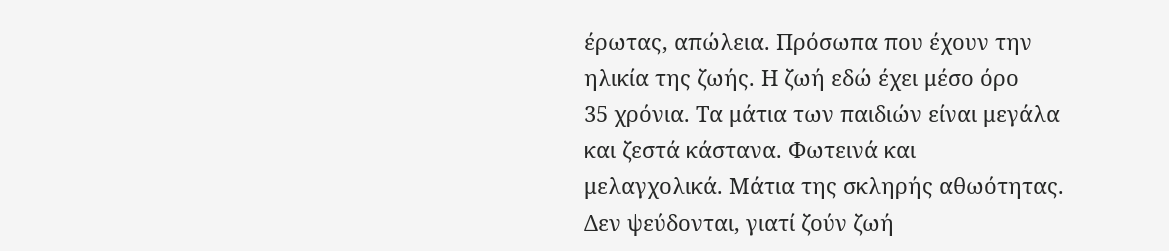έρωτας, απώλεια. Πρόσωπα που έχουν την ηλικία της ζωής. Η ζωή εδώ έχει μέσο όρο
35 χρόνια. Τα μάτια των παιδιών είναι μεγάλα και ζεστά κάστανα. Φωτεινά και
μελαγχολικά. Μάτια της σκληρής αθωότητας. Δεν ψεύδονται, γιατί ζούν ζωή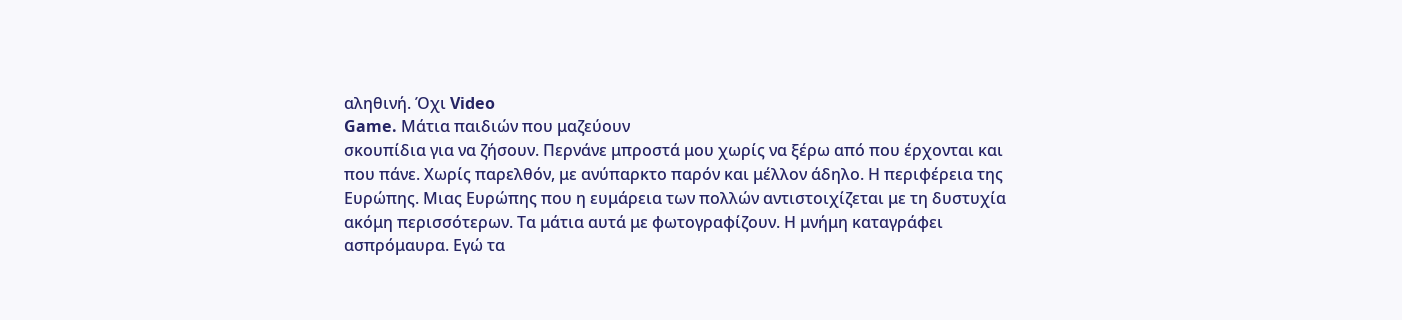αληθινή. Όχι Video
Game. Μάτια παιδιών που μαζεύουν
σκουπίδια για να ζήσουν. Περνάνε μπροστά μου χωρίς να ξέρω από που έρχονται και
που πάνε. Χωρίς παρελθόν, με ανύπαρκτο παρόν και μέλλον άδηλο. Η περιφέρεια της
Ευρώπης. Μιας Ευρώπης που η ευμάρεια των πολλών αντιστοιχίζεται με τη δυστυχία
ακόμη περισσότερων. Τα μάτια αυτά με φωτογραφίζουν. Η μνήμη καταγράφει
ασπρόμαυρα. Εγώ τα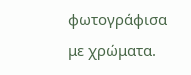φωτογράφισα με χρώματα.